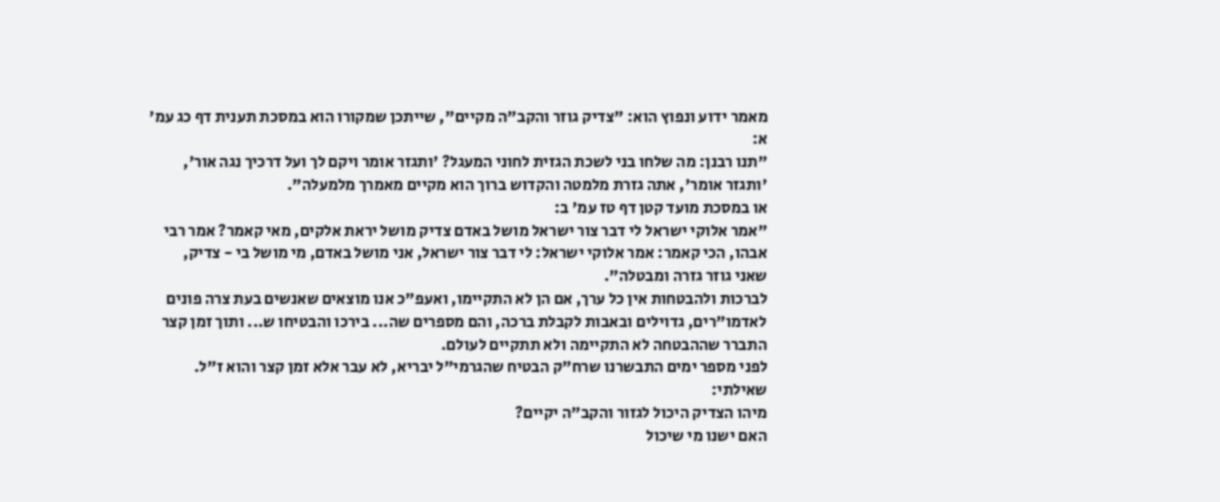מאמר ידוע ונפוץ הוא: "צדיק גוזר והקב"ה מקיים", שייתכן שמקורו הוא במסכת תענית דף כג עמ' א:
"תנו רבנן: מה שלחו בני לשכת הגזית לחוני המעגל? 'ותגזר אומר ויקם לך ועל דרכיך נגה אור', 'ותגזר אומר', אתה גזרת מלמטה והקדוש ברוך הוא מקיים מאמרך מלמעלה".
או במסכת מועד קטן דף טז עמ' ב:
"אמר אלוקי ישראל לי דבר צור ישראל מושל באדם צדיק מושל יראת אלקים, מאי קאמר? אמר רבי אבהו, הכי קאמר: אמר אלוקי ישראל: לי דבר צור ישראל, אני מושל באדם, מי מושל בי - צדיק, שאני גוזר גזרה ומבטלה".
לברכות ולהבטחות אין כל ערך, אם הן לא התקיימו, ואעפ"כ אנו מוצאים שאנשים בעת צרה פונים לאדמו"רים, גדוילים ובאבות לקבלת ברכה, והם מספרים שה... בירכו והבטיחו ש... ותוך זמן קצר התברר שההבטחה לא התקיימה ולא תתקיים לעולם.
לפני מספר ימים התבשרנו שרח"ק הבטיח שהגרמי"ל יבריא, לא עבר אלא זמן קצר והוא ז"ל.
שאילתי:
מיהו הצדיק היכול לגזור והקב"ה יקיים?
האם ישנו מי שיכול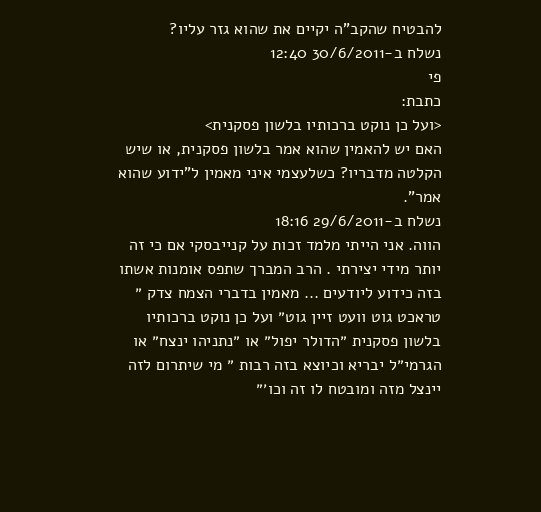להבטיח שהקב"ה יקיים את שהוא גזר עליו?
נשלח ב-30/6/2011 12:40
פי
כתבת:
<ועל כן נוקט ברכותיו בלשון פסקנית>
האם יש להאמין שהוא אמר בלשון פסקנית, או שיש הקלטה מדבריו? כשלעצמי איני מאמין ל"ידוע שהוא אמר".
נשלח ב-29/6/2011 18:16
הווה. אני הייתי מלמד זכות על קנייבסקי אם כי זה יותר מידי יצירתי . הרב המברך שתפס אומנות אשתו בזה כידוע ליודעים ... מאמין בדברי הצמח צדק ״ טראכט גוט וועט זיין גוט״ ועל כן נוקט ברכותיו בלשון פסקנית ״הדולר יפול״ או ״נתניהו ינצח״ או הגרמי״ל יבריא וכיוצא בזה רבות ״ מי שיתרום לזה יינצל מזה ומובטח לו זה וכו׳״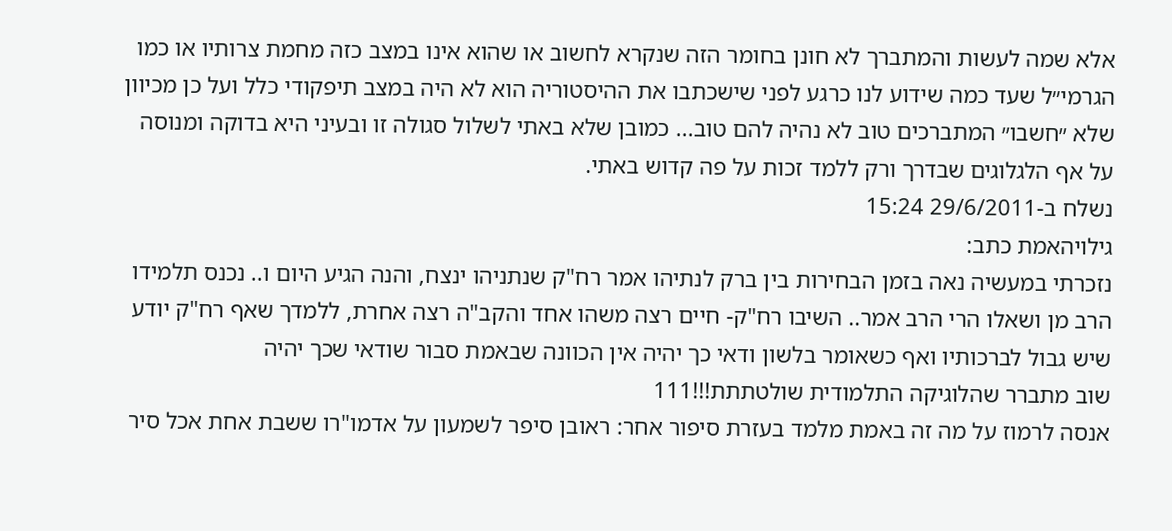אלא שמה לעשות והמתברך לא חונן בחומר הזה שנקרא לחשוב או שהוא אינו במצב כזה מחמת צרותיו או כמו הגרמי״ל שעד כמה שידוע לנו כרגע לפני שישכתבו את ההיסטוריה הוא לא היה במצב תיפקודי כלל ועל כן מכיוון שלא ״חשבו״ המתברכים טוב לא נהיה להם טוב... כמובן שלא באתי לשלול סגולה זו ובעיני היא בדוקה ומנוסה על אף הלגלוגים שבדרך ורק ללמד זכות על פה קדוש באתי.
נשלח ב-29/6/2011 15:24
גילויהאמת כתב:
נזכרתי במעשיה נאה בזמן הבחירות בין ברק לנתיהו אמר רח"ק שנתניהו ינצח, והנה הגיע היום ו.. נכנס תלמידו הרב מן ושאלו הרי הרב אמר.. השיבו רח"ק- חיים רצה משהו אחד והקב"ה רצה אחרת, ללמדך שאף רח"ק יודע שיש גבול לברכותיו ואף כשאומר בלשון ודאי כך יהיה אין הכוונה שבאמת סבור שודאי שכך יהיה
שוב מתברר שהלוגיקה התלמודית שולטתתת!!!111
אנסה לרמוז על מה זה באמת מלמד בעזרת סיפור אחר: ראובן סיפר לשמעון על אדמו"רו ששבת אחת אכל סיר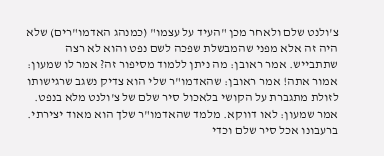צ'ולנט שלם ולאחר מכן "העיד על עצמו" (כמנהג האדמו"רים) שלא היה זה אלא מפני שהמבשלת שפכה לשם נפט והוא לא רצה שתתבייש. אמר ראובן: מה ניתן ללמוד מסיפור זה? אמר לו שמעון: אמור אתה! אמר ראובן: שהאדמו"ר שלי הוא צדיק נשגב שרגישותו לזולת מתגברת על הקושי בלאכול סיר שלם של צ'ולנט מלא בנפט. אמר שמעון: לאו דווקא. מלמד שהאדמו"ר שלך הוא מאוד יצירתי. ברעבונו אכל סיר שלם וכדי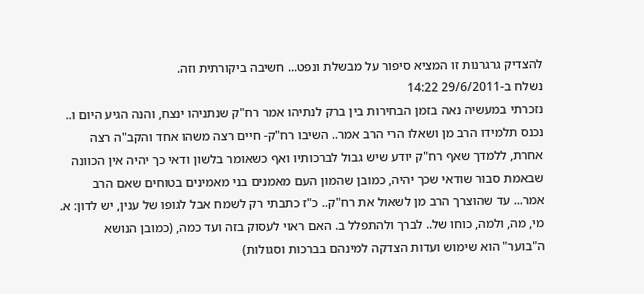להצדיק גרגרנות זו המציא סיפור על מבשלת ונפט... חשיבה ביקורתית וזה.
נשלח ב-29/6/2011 14:22
נזכרתי במעשיה נאה בזמן הבחירות בין ברק לנתיהו אמר רח"ק שנתניהו ינצח, והנה הגיע היום ו.. נכנס תלמידו הרב מן ושאלו הרי הרב אמר.. השיבו רח"ק- חיים רצה משהו אחד והקב"ה רצה אחרת, ללמדך שאף רח"ק יודע שיש גבול לברכותיו ואף כשאומר בלשון ודאי כך יהיה אין הכוונה שבאמת סבור שודאי שכך יהיה, כמובן שהמון העם מאמנים בני מאמינים בטוחים שאם הרב אמר... עד שהוצרך הרב מן לשאול את רח"ק.. כ"ז כתבתי רק לשמח אבל לגופו של ענין, יש לדון: א. מי, מה, ולמה, כוחו של.. לברך ולהתפלל ב. האם ראוי לעסוק בזה ועד כמה, (כמובן הנושא ה"בוער" הוא שימוש ועדות הצדקה למינהם בברכות וסגולות)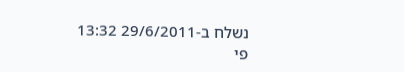נשלח ב-29/6/2011 13:32
פי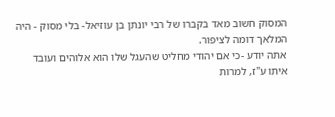המסוק חשוב מאד בקברו של רבי יונתן בן עוזיאל- בלי מסוק - היה המלאך דומה לציפור.
אתה יודע -כי אם יהודי מחליט שהעגל שלו הוא אלוהים ועובד איתו ע"ז, למרות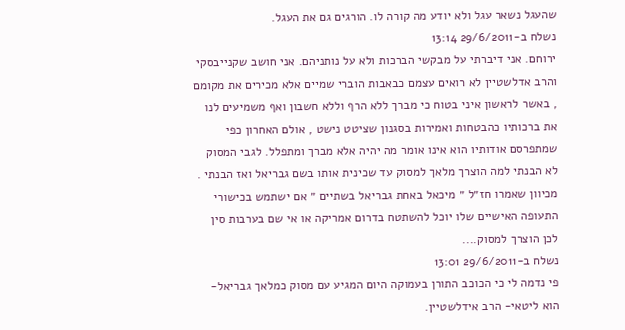שהעגל נשאר עגל ולא יודע מה קורה לו. הורגים גם את העגל.
נשלח ב-29/6/2011 13:14
ירוחם. אני דיברתי על מבקשי הברכות ולא על נותניהם. אני חושב שקנייבסקי והרב אדלשטיין לא רואים עצמם כבאבות הוברי שמיים אלא מכירים את מקומם , באשר לראשון איני בטוח כי מברך ללא הרף וללא חשבון ואף משמיעים לנו את ברכותיו כהבטחות ואמירות בסגנון שציטט נישט , אולם האחרון כפי שמתפרסם אודותיו הוא אינו אומר מה יהיה אלא מברך ומתפלל. לגבי המסוק לא הבנתי למה הוצרך מלאך למסוק עד שכינית אותו בשם גבריאל ואז הבנתי . מכיוון שאמרו חז״ל ״ מיכאל באחת גבריאל בשתיים ״ אם ישתמש בכישורי התעופה האישיים שלו יוכל להשתטח בדרום אמריקה או אי שם בערבות סין לכן הוצרך למסוק....
נשלח ב-29/6/2011 13:01
פי נדמה לי כי הכוכב התורן בעמוקה היום המגיע עם מסוק כמלאך גבריאל- הוא ליטאי- הרב אידלשטיין.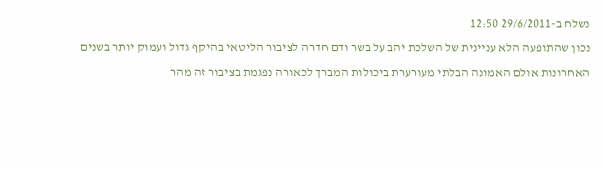נשלח ב-29/6/2011 12:50
נכון שהתופעה הלא עניינית של השלכת יהב על בשר ודם חדרה לציבור הליטאי בהיקף גדול ועמוק יותר בשנים האחרונות אולם האמונה הבלתי מעורערת ביכולות המברך לכאורה נפגמת בציבור זה מהר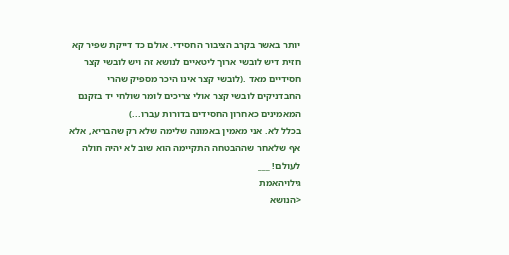יותר באשר בקרב הציבור החסידי. אולם כד דייקת שפיר קא חזית דיש לובשי ארוך ליטאיים לנושא זה ויש לובשי קצר חסידיים מאד .(לובשי קצר אינו היכר מספיק שהרי החבדניקים לובשי קצר אולי צריכים לומר שולחי יד בזקנם המאמינים כאחרון החסידים בדורות עברו...)
בכלל לא. אני מאמין באמונה שלימה שלא רק שהבריא, אלא אף שלאחר שההבטחה התקיימה הוא שוב לא יהיה חולה לעולם! ___
גילויהאמת
<הנושא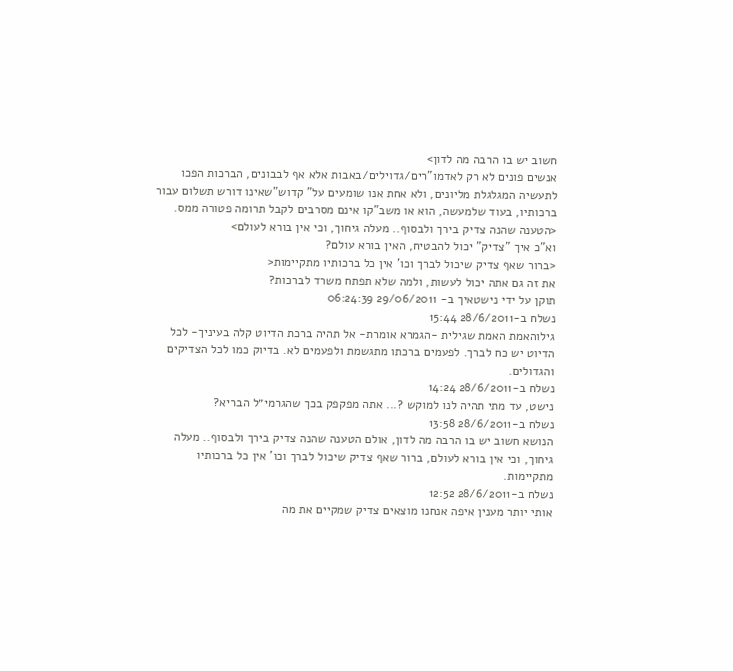חשוב יש בו הרבה מה לדון>
אנשים פונים לא רק לאדמו"רים/גדוילים/באבות אלא אף לבבונים, הברכות הפכו לתעשיה המגלגלת מליונים, ולא אחת אנו שומעים על" קדוש"שאינו דורש תשלום עבור ברכותיו, בעוד שלמעשה, הוא או משב"קו אינם מסרבים לקבל תרומה פטורה ממס.
<הטענה שהנה צדיק בירך ולבסוף.. מעלה גיחוך, וכי אין בורא לעולם>
וא"כ איך "צדיק" יכול להבטיח, האין בורא עולם?
<ברור שאף צדיק שיכול לברך וכו' אין כל ברכותיו מתקיימות<
את זה גם אתה יכול לעשות, ולמה שלא תפתח משרד לברכות?
תוקן על ידי נישטאיך ב- 29/06/2011 06:24:39
נשלח ב-28/6/2011 15:44
גילוהאמת האמת שגילית -הגמרא אומרת- אל תהיה ברכת הדיוט קלה בעיניך- לכל הדיוט יש כח לברך. לפעמים ברכתו מתגשמת ולפעמים לא. בדיוק כמו לכל הצדיקים והגדולים.
נשלח ב-28/6/2011 14:24
נישט, עד מתי תהיה לנו למוקש ?... אתה מפקפק בכך שהגרמי״ל הבריא?
נשלח ב-28/6/2011 13:58
הנושא חשוב יש בו הרבה מה לדון, אולם הטענה שהנה צדיק בירך ולבסוף.. מעלה גיחוך, וכי אין בורא לעולם, ברור שאף צדיק שיכול לברך וכו' אין כל ברכותיו מתקיימות.
נשלח ב-28/6/2011 12:52
אותי יותר מענין איפה אנחנו מוצאים צדיק שמקיים את מה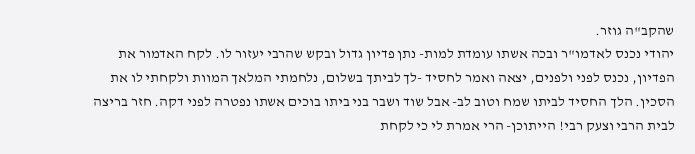שהקב"ה גוזר.
יהודי נכנס לאדמו"ר ובכה אשתו עומדת למות- נתן פדיון גדול ובקש שהרבי יעזור לו. לקח האדמור את הפדיון, נכנס לפני ולפנים, יצאה ואמר לחסיד -לך לביתך בשלום, נלחמתי המלאך המוות ולקחתי לו את הסכין. הלך החסיד לביתו שמח וטוב לב- אבל שוד ושבר בני ביתו בוכים אשתו נפטרה לפני דקה. חזר בריצה לבית הרבי וצעק רבי! הייתוכן- הרי אמרת לי כי לקחת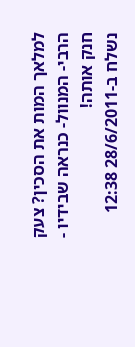למלאך המות את הסכין? צעק הרבי- המנוול- כנראה שבידיו - חנק אותה!
נשלח ב-28/6/2011 12:38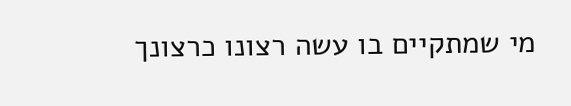מי שמתקיים בו עשה רצונו כרצונך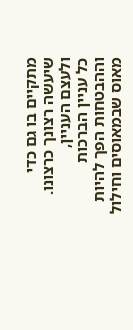מתקיים בו גם כדי שיעשה רצונך כרצונו.
ולעצם העניין,
כל עניין הברכות וההבטחות הפך להיות מאוס שבמאוסים וחילול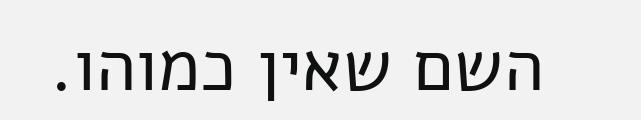השם שאין כמוהו.